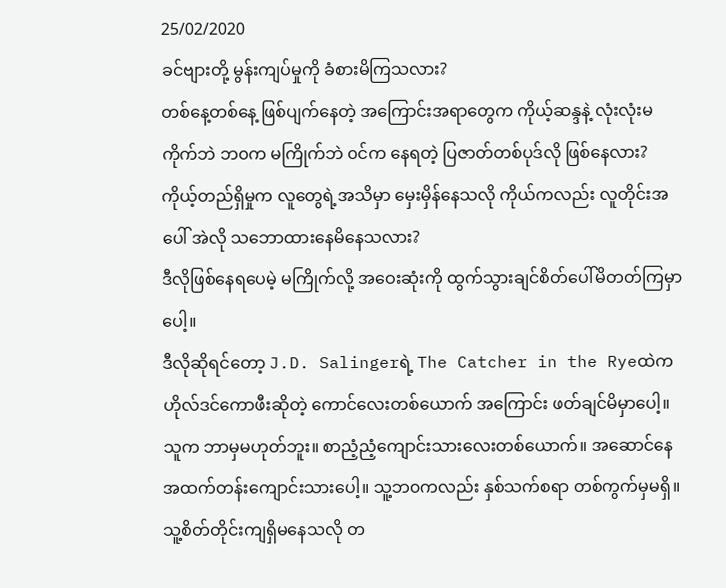25/02/2020
ခင်ဗျားတို့ မွန်းကျပ်မှုကို ခံစားမိကြသလား?
တစ်နေ့တစ်နေ့ ဖြစ်ပျက်နေတဲ့ အကြောင်းအရာတွေက ကိုယ့်ဆန္ဒနဲ့ လုံးလုံးမကိုက်ဘဲ ဘ၀က မကြိုက်ဘဲ ၀င်က နေရတဲ့ ပြဇာတ်တစ်ပုဒ်လို ဖြစ်နေလား?
ကိုယ့်တည်ရှိမှုက လူတွေရဲ့အသိမှာ မှေးမှိန်နေသလို ကိုယ်ကလည်း လူတိုင်းအပေါ် အဲလို သဘောထားနေမိနေသလား?
ဒီလိုဖြစ်နေရပေမဲ့ မကြိုက်လို့ အဝေးဆုံးကို ထွက်သွားချင်စိတ်ပေါ်မိတတ်ကြမှာပေါ့။
ဒီလိုဆိုရင်တော့ J.D. Salingerရဲ့ The Catcher in the Ryeထဲက ဟိုလ်ဒင်ကောဖီးဆိုတဲ့ ကောင်လေးတစ်ယောက် အကြောင်း ဖတ်ချင်မိမှာပေါ့။
သူက ဘာမှမဟုတ်ဘူး။ စာညံ့ညံ့ကျောင်းသားလေးတစ်ယောက်။ အဆောင်နေ အထက်တန်းကျောင်းသားပေါ့။ သူ့ဘ၀ကလည်း နှစ်သက်စရာ တစ်ကွက်မှမရှိ။ သူ့စိတ်တိုင်းကျရှိမနေသလို တ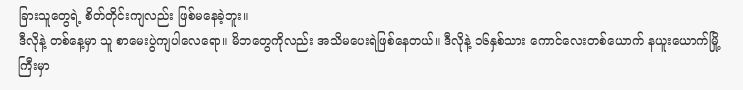ခြားသူတွေရဲ့ စိတ်တိုင်းကျလည်း ဖြစ်မနေခဲ့ဘူး။
ဒီလိုနဲ့ တစ်နေ့မှာ သူ စာမေးပွဲကျပါလေရော။ မိဘတွေကိုလည်း အသိမပေးရဲဖြစ်နေတယ်။ ဒီလိုနဲ့ ၁၆နှစ်သား ကောင်လေးတစ်ယောက် နယူးယောက်မြို့ကြီးမှာ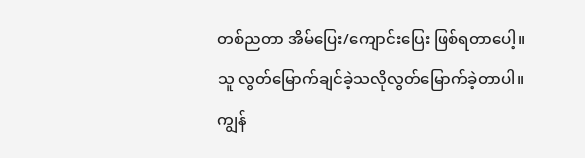တစ်ညတာ အိမ်ပြေး/ကျောင်းပြေး ဖြစ်ရတာပေါ့။
သူ လွတ်မြောက်ချင်ခဲ့သလိုလွတ်မြောက်ခဲ့တာပါ။
ကျွန်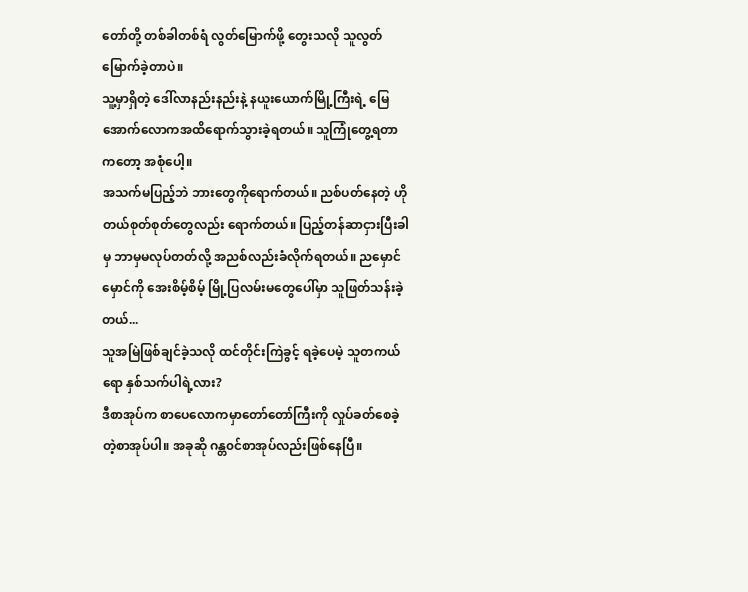တော်တို့ တစ်ခါတစ်ရံ လွတ်မြောက်ဖို့ တွေးသလို သူလွတ်မြောက်ခဲ့တာပဲ။
သူ့မှာရှိတဲ့ ဒေါ်လာနည်းနည်းနဲ့ နယူးယောက်မြို့ကြီးရဲ့ မြေအောက်လောကအထိရောက်သွားခဲ့ရတယ်။ သူကြုံတွေ့ရတာကတော့ အစုံပေါ့။
အသက်မပြည့်ဘဲ ဘားတွေကိုရောက်တယ်။ ညစ်ပတ်နေတဲ့ ဟိုတယ်စုတ်စုတ်တွေလည်း ရောက်တယ်။ ပြည့်တန်ဆာငှားပြီးခါမှ ဘာမှမလုပ်တတ်လို့ အညစ်လည်းခံလိုက်ရတယ်။ ညမှောင်မှောင်ကို အေးစိမ့်စိမ့် မြို့ပြလမ်းမတွေပေါ်မှာ သူဖြတ်သန်းခဲ့တယ်...
သူအမြဲဖြစ်ချင်ခဲ့သလို ထင်တိုင်းကြဲခွင့် ရခဲ့ပေမဲ့ သူတကယ်ရော နှစ်သက်ပါရဲ့လား?
ဒီစာအုပ်က စာပေလောကမှာတော်တော်ကြီးကို လှုပ်ခတ်စေခဲ့တဲ့စာအုပ်ပါ။ အခုဆို ဂန္တ၀င်စာအုပ်လည်းဖြစ်နေပြီ။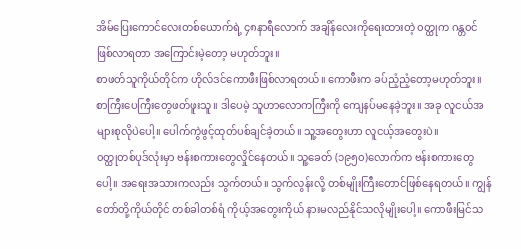အိမ်ပြေးကောင်လေးတစ်ယောက်ရဲ့ ၄၈နာရီလောက် အချိန်လေးကိုရေးထားတဲ့ ၀တ္ထုက ဂန္တ၀င်ဖြစ်လာရတာ အကြောင်းမဲ့တော့ မဟုတ်ဘူး။
စာဖတ်သူကိုယ်တိုင်က ဟိုလ်ဒင်ကောဖီးဖြစ်လာရတယ်။ ကောဖီးက ခပ်ညံ့ညံ့တော့မဟုတ်ဘူး။ စာကြီးပေကြီးတွေဖတ်ဖူးသူ။ ဒါပေမဲ့ သူဟာလောကကြီးကို ကျေနပ်မနေခဲ့ဘူး။ အခု လူငယ်အများစုလိုပဲပေါ့။ ပေါက်ကွဲဖွင့်ထုတ်ပစ်ချင်ခဲ့တယ်။ သူ့အတွေးဟာ လူငယ့်အတွေးပဲ။
၀တ္ထုတစ်ပုဒ်လုံးမှာ ဗန်းစကားတွေလှိုင်နေတယ်။ သူ့ခေတ် (၁၉၅၀)လောက်က ဗန်းစကားတွေပေါ့။ အရေးအသားကလည်း သွက်တယ်။ သွက်လွန်းလို့ တစ်မျိုးကြီးတောင်ဖြစ်နေရတယ်။ ကျွန်တော်တို့ကိုယ်တိုင် တစ်ခါတစ်ရံ ကိုယ့်အတွေးကိုယ် နားမလည်နိုင်သလိုမျိုးပေါ့။ ကောဖီးမြင်သ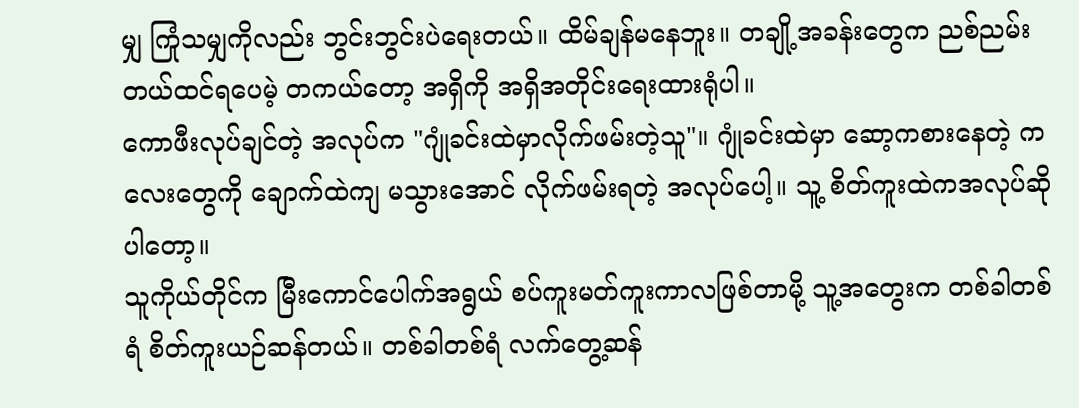မျှ ကြုံသမျှကိုလည်း ဘွင်းဘွင်းပဲရေးတယ်။ ထိမ်ချန်မနေဘူး။ တချို့အခန်းတွေက ညစ်ညမ်းတယ်ထင်ရပေမဲ့ တကယ်တော့ အရှိကို အရှိအတိုင်းရေးထားရုံပါ။
ကောဖီးလုပ်ချင်တဲ့ အလုပ်က "ဂျုံခင်းထဲမှာလိုက်ဖမ်းတဲ့သူ"။ ဂျုံခင်းထဲမှာ ဆော့ကစားနေတဲ့ ကလေးတွေကို ချောက်ထဲကျ မသွားအောင် လိုက်ဖမ်းရတဲ့ အလုပ်ပေါ့။ သူ့ စိတ်ကူးထဲကအလုပ်ဆိုပါတော့။
သူကိုယ်တိုင်က မြီးကောင်ပေါက်အရွယ် စပ်ကူးမတ်ကူးကာလဖြစ်တာမို့ သူ့အတွေးက တစ်ခါတစ်ရံ စိတ်ကူးယဉ်ဆန်တယ်။ တစ်ခါတစ်ရံ လက်တွေ့ဆန်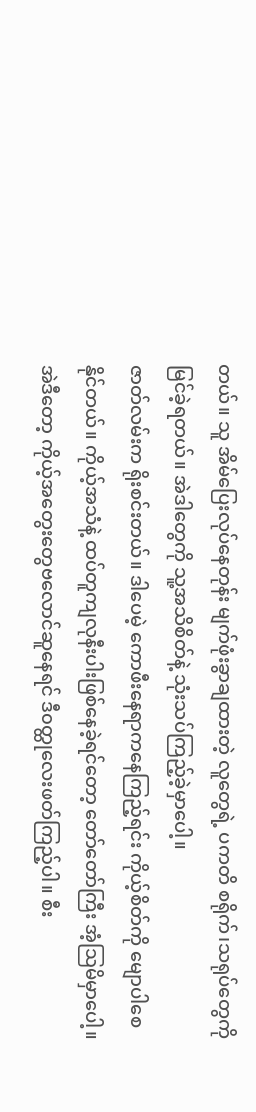တယ်။ သူ အိမ်ပြေးလုပ်နေတုန်း မျက်ဖုံးခွာချထားတဲ့ လူတွေရဲ့ ပကတိ စရိုက်၊သရုပ်တွေကို မြင်ခဲ့ရတယ်။ အဲဒါတွေကို သူ့အသိစိတ်နဲ့ သုံးသပ်ကြည့်ခဲ့မှာပေါ့။
ဇာတ်လမ်းက ရိုးစင်းတယ်။ ဒါပေမဲ့ ကောဖီးနေရာကနေကြည့်ရင်း ကိုယ့်စိတ်ကို မျောပါစေနိုင်တယ်။ ကိုယ့်အသံနဲ့ ထပ်တူကျလုနီးပါးဖြစ်နေခဲ့ရင်တော့ တော်တော်ကြီး အံ့ဩမိမှာပေါ့။
အဲဒီတော့ ကိုယ့်အတွေးတွေဗလောင်ဆူနေရင် ဒီ၀တ္ထုလေးဖတ်ကြည့်ပါ။ စီး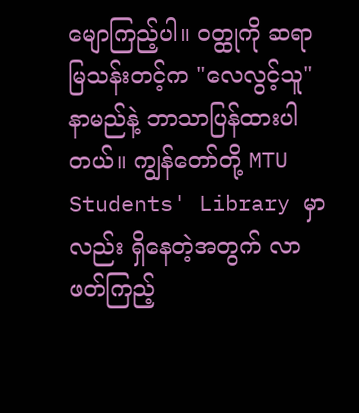မျောကြည့်ပါ။ ၀တ္ထုကို ဆရာမြသန်းတင့်က "လေလွင့်သူ" နာမည်နဲ့ ဘာသာပြန်ထားပါတယ်။ ကျွန်တော်တို့ MTU Students' Library မှာလည်း ရှိနေတဲ့အတွက် လာဖတ်ကြည့်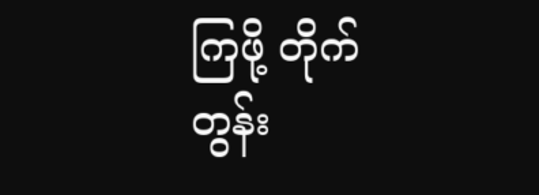ကြဖို့ တိုက်တွန်း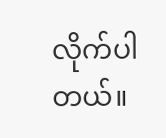လိုက်ပါတယ်။